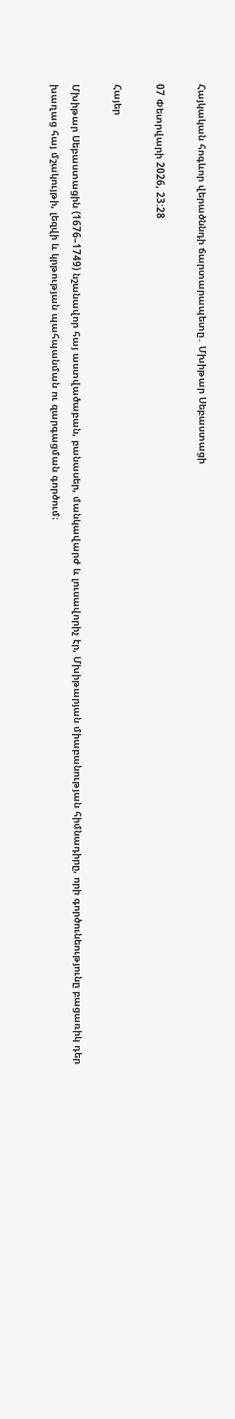Հայկական հոգևոր վերածննդի ճարտարապետը․ Մխիթար Սեբաստացի

07 Փետրվարի 2026, 23:28

Հայեր

Մխիթար Սեբաստացին (1676–1749) նշանավոր հայ աստվածաբան, բանասեր, մանկավարժ և լուսավորիչ էր, Մխիթարյան միաբանության հիմնադիրը, որի գործունեությունը բացառիկ դեր խաղաց հայ մշակույթի, լեզվի և կրթության պահպանման ու զարգացման գործում։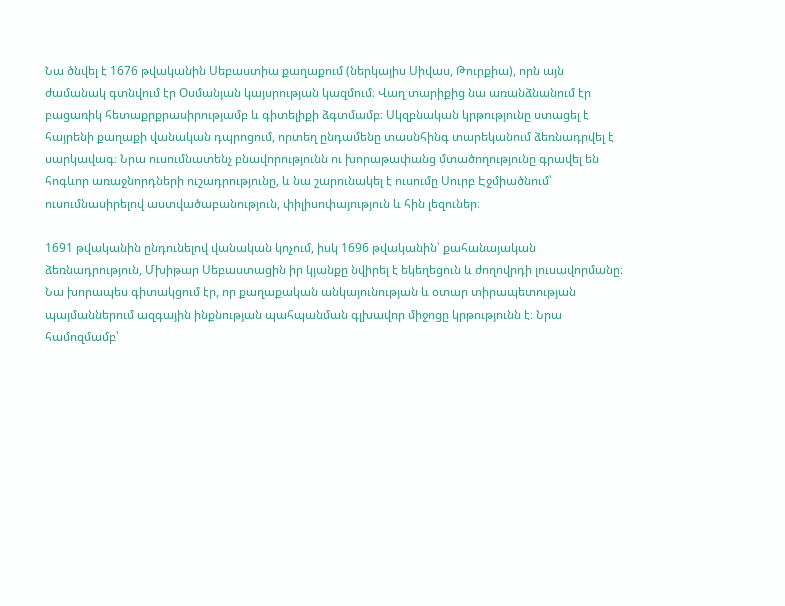Նա ծնվել է 1676 թվականին Սեբաստիա քաղաքում (ներկայիս Սիվաս, Թուրքիա), որն այն ժամանակ գտնվում էր Օսմանյան կայսրության կազմում։ Վաղ տարիքից նա առանձնանում էր բացառիկ հետաքրքրասիրությամբ և գիտելիքի ձգտմամբ։ Սկզբնական կրթությունը ստացել է հայրենի քաղաքի վանական դպրոցում, որտեղ ընդամենը տասնհինգ տարեկանում ձեռնադրվել է սարկավագ։ Նրա ուսումնատենչ բնավորությունն ու խորաթափանց մտածողությունը գրավել են հոգևոր առաջնորդների ուշադրությունը, և նա շարունակել է ուսումը Սուրբ Էջմիածնում՝ ուսումնասիրելով աստվածաբանություն, փիլիսոփայություն և հին լեզուներ։

1691 թվականին ընդունելով վանական կոչում, իսկ 1696 թվականին՝ քահանայական ձեռնադրություն, Մխիթար Սեբաստացին իր կյանքը նվիրել է եկեղեցուն և ժողովրդի լուսավորմանը։ Նա խորապես գիտակցում էր, որ քաղաքական անկայունության և օտար տիրապետության պայմաններում ազգային ինքնության պահպանման գլխավոր միջոցը կրթությունն է։ Նրա համոզմամբ՝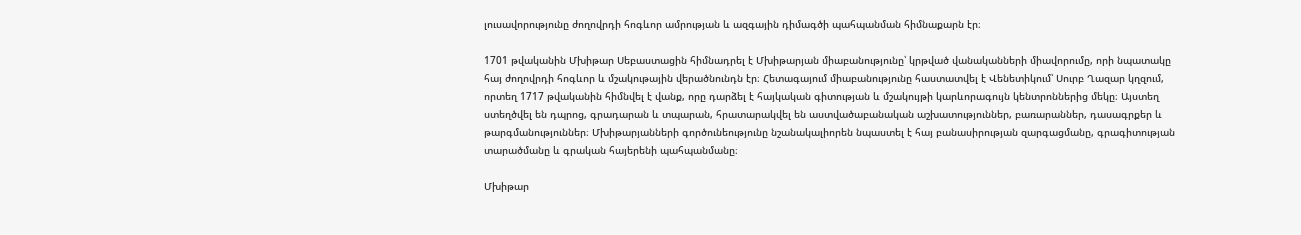լուսավորությունը ժողովրդի հոգևոր ամրության և ազգային դիմագծի պահպանման հիմնաքարն էր։

1701 թվականին Մխիթար Սեբաստացին հիմնադրել է Մխիթարյան միաբանությունը՝ կրթված վանականների միավորումը, որի նպատակը հայ ժողովրդի հոգևոր և մշակութային վերածնունդն էր։ Հետագայում միաբանությունը հաստատվել է Վենետիկում՝ Սուրբ Ղազար կղզում, որտեղ 1717 թվականին հիմնվել է վանք, որը դարձել է հայկական գիտության և մշակույթի կարևորագույն կենտրոններից մեկը։ Այստեղ ստեղծվել են դպրոց, գրադարան և տպարան, հրատարակվել են աստվածաբանական աշխատություններ, բառարաններ, դասագրքեր և թարգմանություններ։ Մխիթարյանների գործունեությունը նշանակալիորեն նպաստել է հայ բանասիրության զարգացմանը, գրագիտության տարածմանը և գրական հայերենի պահպանմանը։

Մխիթար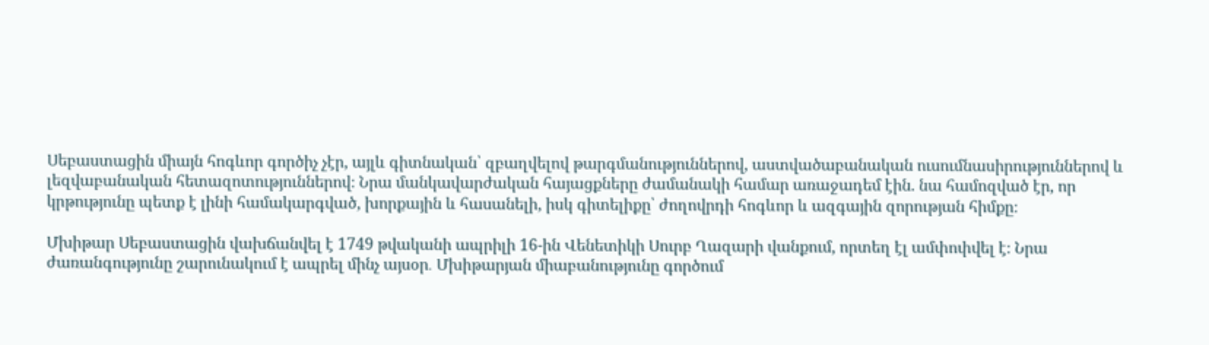Սեբաստացին միայն հոգևոր գործիչ չէր, այլև գիտնական՝ զբաղվելով թարգմանություններով, աստվածաբանական ուսումնասիրություններով և լեզվաբանական հետազոտություններով։ Նրա մանկավարժական հայացքները ժամանակի համար առաջադեմ էին. նա համոզված էր, որ կրթությունը պետք է լինի համակարգված, խորքային և հասանելի, իսկ գիտելիքը՝ ժողովրդի հոգևոր և ազգային զորության հիմքը։

Մխիթար Սեբաստացին վախճանվել է 1749 թվականի ապրիլի 16-ին Վենետիկի Սուրբ Ղազարի վանքում, որտեղ էլ ամփոփվել է։ Նրա ժառանգությունը շարունակում է ապրել մինչ այսօր․ Մխիթարյան միաբանությունը գործում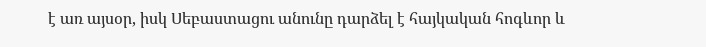է առ այսօր, իսկ Սեբաստացու անունը դարձել է հայկական հոգևոր և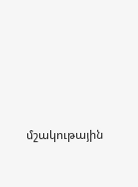մշակութային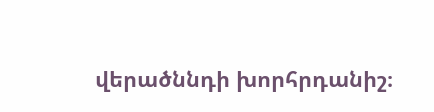վերածննդի խորհրդանիշ։